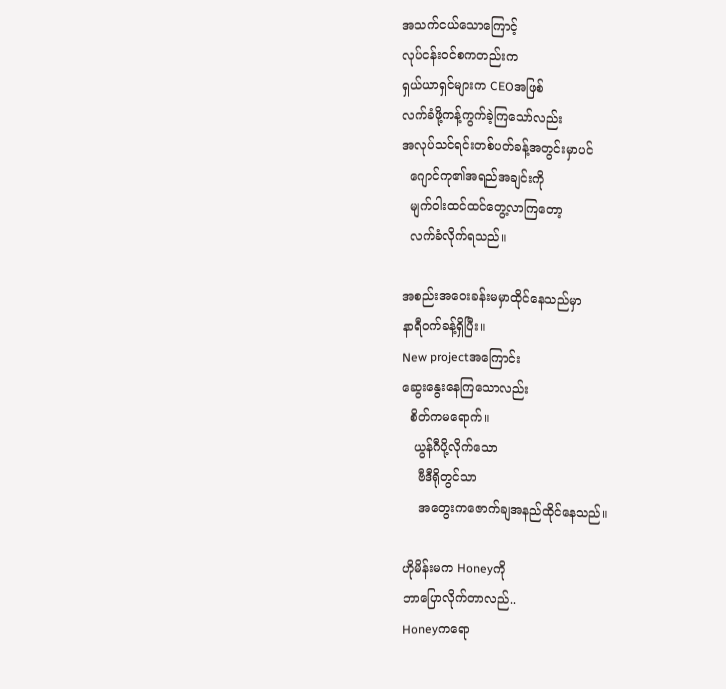အသက်ငယ်သောကြောင့်
လုပ်ငန်းဝင်စကတည်းက
ရှယ်ယာရှင်များက CEOအဖြစ်
လက်ခံဖို့ကန့်ကွက်ခဲ့ကြသော်လည်း
အလုပ်သင်ရင်းတစ်ပတ်ခန့်အတွင်းမှာပင်
  ဂျောင်ကု၏အရည်အချင်းကို
  မျက်ဝါးထင်ထင်တွေ့လာကြတော့
  လက်ခံလိုက်ရသည်။

အစည်းအဝေးခန်းမမှာထိုင်နေသည်မှာ
နာရီဝက်ခန့်ရှိပြီး။
New projectအကြောင်း
ဆွေးနွေးနေကြသောလည်း
  စိတ်ကမရောက်။
   ယွန်ဂီပို့လိုက်သော
    ဗီဒီရိုတွင်သာ
    အတွေးကဇောက်ချအနည်ထိုင်နေသည်။

ဟိုမိန်းမက Honeyကို
ဘာပြောလိုက်တာလည်..
Honeyကရော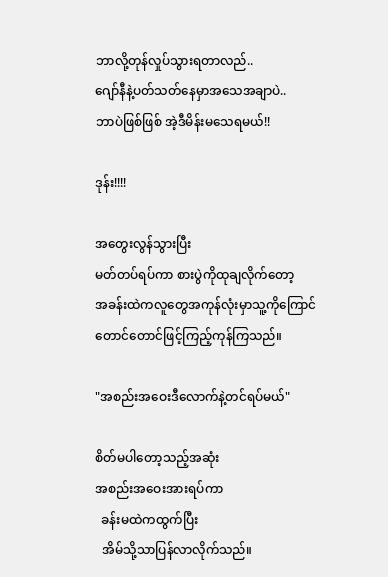ဘာလို့တုန်လှုပ်သွားရတာလည်..
ဂျော်နီနဲ့ပတ်သတ်နေမှာအသေအချာပဲ..
ဘာပဲဖြစ်ဖြစ် အဲ့ဒီမိန်းမသေရမယ်!!

ဒုန်း!!!!

အတွေးလွန်သွားပြီး
မတ်တပ်ရပ်ကာ စားပွဲကိုထုချလိုက်တော့
အခန်းထဲကလူတွေအကုန်လုံးမှာသူ့ကိုကြောင်တောင်တောင်ဖြင့်ကြည့်ကုန်ကြသည်။

"အစည်းအဝေးဒီလောက်နဲ့တင်ရပ်မယ်"

စိတ်မပါတော့သည့်အဆုံး
အစည်းအဝေးအားရပ်ကာ
  ခန်းမထဲကထွက်ပြီး
  အိမ်သို့သာပြန်လာလိုက်သည်။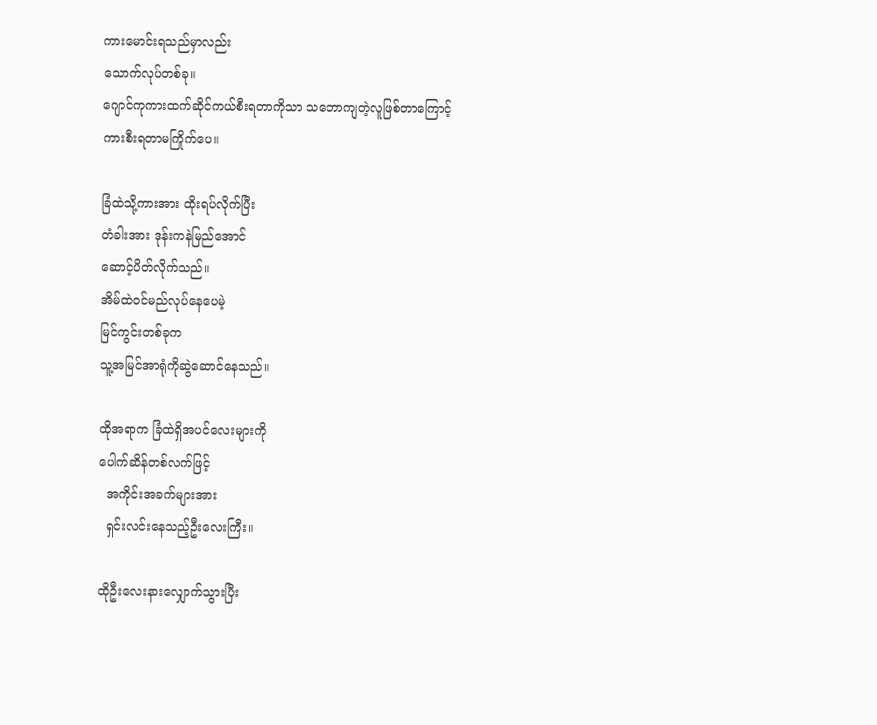ကားမောင်းရသည်မှာလည်း
သောက်လုပ်တစ်ခု။
ဂျောင်ကုကားထက်ဆိုင်ကယ်စီးရတာကိုသာ သဘောကျတဲ့လူဖြစ်တာကြောင့်
ကားစီးရတာမကြိုက်ပေ။

ခြံထဲသို့ကားအား ထိုးရပ်လိုက်ပြီး
တံခါးအား ဒုန်းကနဲမြည်အောင်
ဆောင့်ပိတ်လိုက်သည်။
အိမ်ထဲဝင်မည်လုပ်နေပေမဲ့
မြင်ကွင်းတစ်ခုက
သူ့အမြင်အာရုံကိုဆွဲဆောင်နေသည်။

ထိုအရာက ခြံထဲရှိအပင်လေးများကို
ပေါက်ဆိန်တစ်လက်ဖြင့်
  အကိုင်းအခက်များအား
  ရှင်းလင်းနေသည့်ဦးလေးကြီး။

ထိုဦးလေးနားလျှောက်သွားပြီး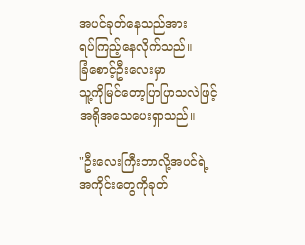အပင်ခုတ်နေသည်အား
ရပ်ကြည့်နေလိုက်သည်။
ခြံစောင့်ဦးလေးမှာ
သူ့ကိုမြင်တော့ပြာပြာသလဲဖြင့်
အရိုအသေပေးရှာသည်။

"ဦးလေးကြီးဘာလို့အပင်ရဲ့
အကိုင်းတွေကိုခုတ်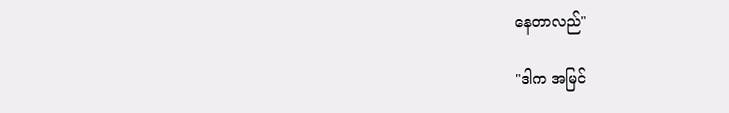နေတာလည်"

"ဒါက အမြင်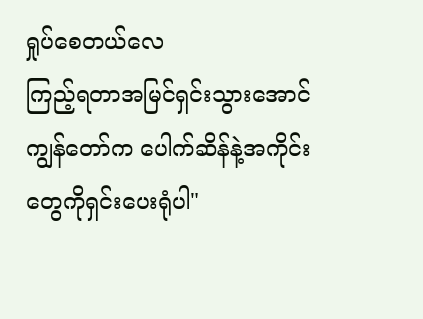ရှုပ်စေတယ်လေ
ကြည့်ရတာအမြင်ရှင်းသွားအောင်
ကျွန်တော်က ပေါက်ဆိန်နဲ့အကိုင်းတွေကိုရှင်းပေးရုံပါ"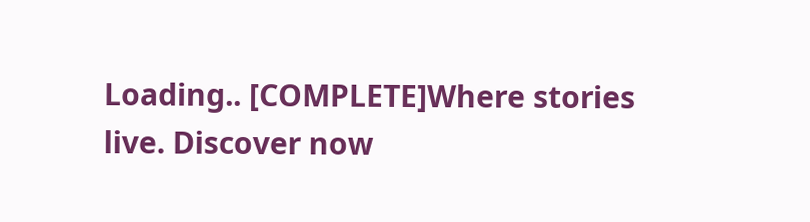Loading.. [COMPLETE]Where stories live. Discover now